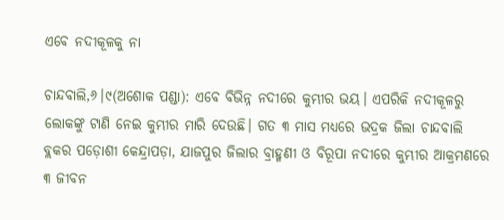ଏବେ ନଦୀକୂଳକୁ ନା

ଚାନ୍ଦବାଲି,୬।୯(ଅଶୋକ ପଣ୍ଡା): ଏବେ ବିଭିନ୍ନ ନଦୀରେ କୁମ୍ଭୀର ଭୟ। ଏପରିକି ନଦୀକୂଳରୁ ଲୋକଙ୍କୁ ଟାଣି ନେଇ କୁମ୍ଭୀର ମାରି ଦେଉଛି। ଗତ ୩ ମାସ ମଧ୍ୟରେ ଭଦ୍ରକ ଜିଲା ଚାନ୍ଦବାଲି ବ୍ଲକର ପଡ଼ୋଶୀ କେନ୍ଦ୍ରାପଡ଼ା, ଯାଜପୁର ଜିଲାର ବ୍ରାହ୍ମଣୀ ଓ ବିରୂପା ନଦୀରେ କୁମ୍ଭୀର ଆକ୍ରମଣରେ ୩ ଜୀବନ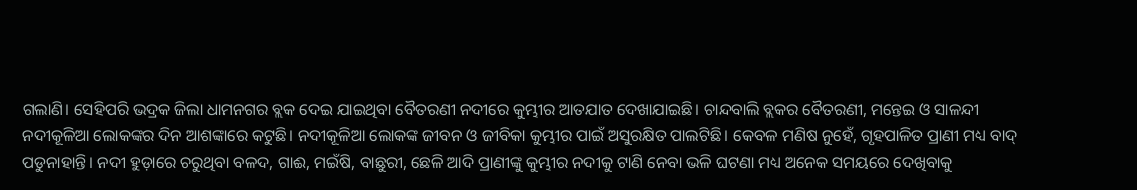ଗଲାଣି। ସେହିପରି ଭଦ୍ରକ ଜିଲା ଧାମନଗର ବ୍ଲକ ଦେଇ ଯାଇଥିବା ବୈତରଣୀ ନଦୀରେ କୁମ୍ଭୀର ଆତଯାତ ଦେଖାଯାଇଛି। ଚାନ୍ଦବାଲି ବ୍ଲକର ବୈତରଣୀ, ମନ୍ତେଇ ଓ ସାଳନ୍ଦୀ ନଦୀକୂଳିଆ ଲୋକଙ୍କର ଦିନ ଆଶଙ୍କାରେ କଟୁଛି। ନଦୀକୂଳିଆ ଲୋକଙ୍କ ଜୀବନ ଓ ଜୀବିକା କୁମ୍ଭୀର ପାଇଁ ଅସୁରକ୍ଷିତ ପାଲଟିଛି। କେବଳ ମଣିଷ ନୁହେଁ, ଗୃହପାଳିତ ପ୍ରାଣୀ ମଧ୍ୟ ବାଦ୍‌ ପଡୁନାହାନ୍ତି। ନଦୀ ହୁଡ଼ାରେ ଚରୁଥିବା ବଳଦ, ଗାଈ, ମଇଁଷି, ବାଛୁରୀ, ଛେଳି ଆଦି ପ୍ରାଣୀଙ୍କୁ କୁମ୍ଭୀର ନଦୀକୁ ଟାଣି ନେବା ଭଳି ଘଟଣା ମଧ୍ୟ ଅନେକ ସମୟରେ ଦେଖିବାକୁ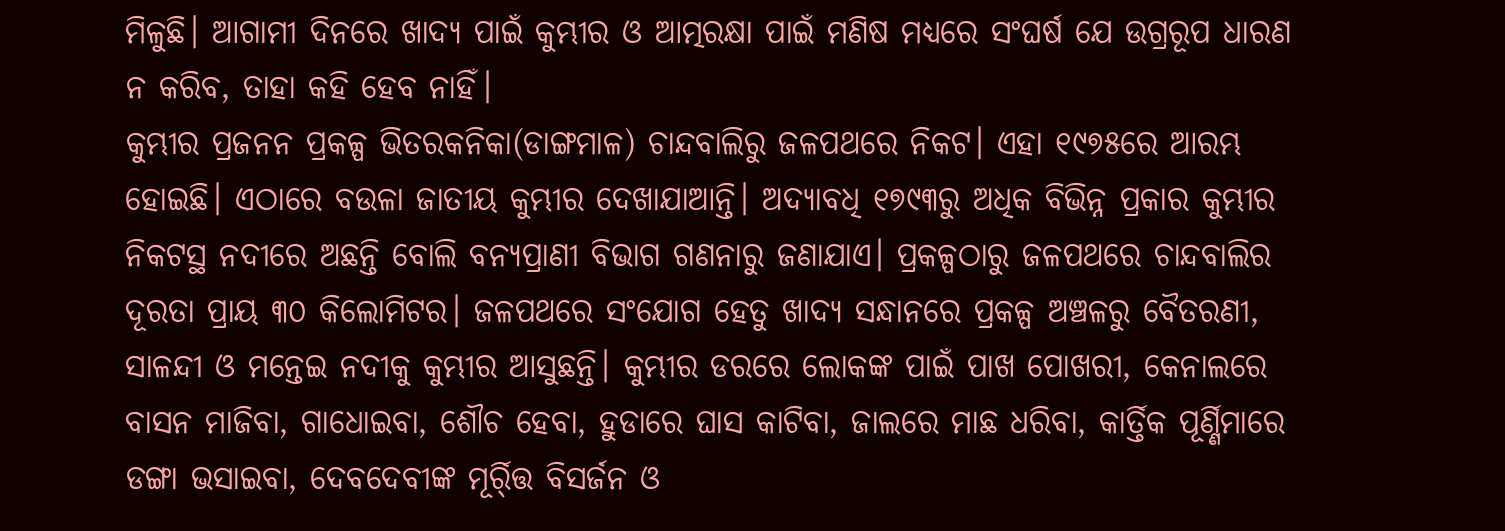ମିଳୁଛି। ଆଗାମୀ ଦିନରେ ଖାଦ୍ୟ ପାଇଁ କୁମ୍ଭୀର ଓ ଆତ୍ମରକ୍ଷା ପାଇଁ ମଣିଷ ମଧ୍ୟରେ ସଂଘର୍ଷ ଯେ ଉଗ୍ରରୂପ ଧାରଣ ନ କରିବ, ତାହା କହି ହେବ ନାହିଁ।
କୁମ୍ଭୀର ପ୍ରଜନନ ପ୍ରକଳ୍ପ ଭିତରକନିକା(ଡାଙ୍ଗମାଳ) ଚାନ୍ଦବାଲିରୁ ଜଳପଥରେ ନିକଟ। ଏହା ୧୯୭୫ରେ ଆରମ୍ଭ ହୋଇଛି। ଏଠାରେ ବଉଳା ଜାତୀୟ କୁମ୍ଭୀର ଦେଖାଯାଆନ୍ତି। ଅଦ୍ୟାବଧି ୧୭୯୩ରୁ ଅଧିକ ବିଭିନ୍ନ ପ୍ରକାର କୁମ୍ଭୀର ନିକଟସ୍ଥ ନଦୀରେ ଅଛନ୍ତି ବୋଲି ବନ୍ୟପ୍ରାଣୀ ବିଭାଗ ଗଣନାରୁ ଜଣାଯାଏ। ପ୍ରକଳ୍ପଠାରୁ ଜଳପଥରେ ଚାନ୍ଦବାଲିର ଦୂରତା ପ୍ରାୟ ୩୦ କିଲୋମିଟର। ଜଳପଥରେ ସଂଯୋଗ ହେତୁ ଖାଦ୍ୟ ସନ୍ଧାନରେ ପ୍ରକଳ୍ପ ଅଞ୍ଚଳରୁ ବୈତରଣୀ, ସାଳନ୍ଦୀ ଓ ମନ୍ତେଇ ନଦୀକୁ କୁମ୍ଭୀର ଆସୁଛନ୍ତି। କୁମ୍ଭୀର ଡରରେ ଲୋକଙ୍କ ପାଇଁ ପାଖ ପୋଖରୀ, କେନାଲରେ ବାସନ ମାଜିବା, ଗାଧୋଇବା, ଶୌଚ ହେବା, ହୁଡାରେ ଘାସ କାଟିବା, ଜାଲରେ ମାଛ ଧରିବା, କାର୍ତ୍ତିକ ପୂର୍ଣ୍ଣିମାରେ ଡଙ୍ଗା ଭସାଇବା, ଦେବଦେବୀଙ୍କ ମୂର୍ର୍ତ୍ତି ବିସର୍ଜନ ଓ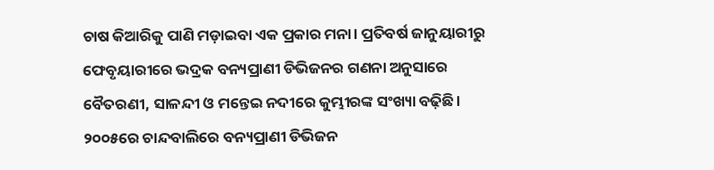ଚାଷ କିଆରିକୁ ପାଣି ମଡ଼ାଇବା ଏକ ପ୍ରକାର ମନା। ପ୍ରତିବର୍ଷ ଜାନୁୟାରୀରୁ ଫେବୃୟାରୀରେ ଭଦ୍ରକ ବନ୍ୟପ୍ରାଣୀ ଡିଭିଜନର ଗଣନା ଅନୁସାରେ ବୈତରଣୀ, ସାଳନ୍ଦୀ ଓ ମନ୍ତେଇ ନଦୀରେ କୁମ୍ଭୀରଙ୍କ ସଂଖ୍ୟା ବଢ଼ିଛି। ୨୦୦୫ରେ ଚାନ୍ଦବାଲିରେ ବନ୍ୟପ୍ରାଣୀ ଡିଭିଜନ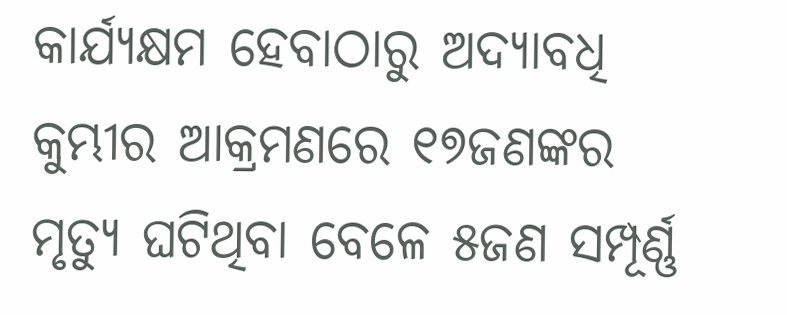କାର୍ଯ୍ୟକ୍ଷମ ହେବାଠାରୁ ଅଦ୍ୟାବଧି କୁମ୍ଭୀର ଆକ୍ରମଣରେ ୧୭ଜଣଙ୍କର ମୃତ୍ୟୁ ଘଟିଥିବା ବେଳେ ୫ଜଣ ସମ୍ପୂର୍ଣ୍ଣ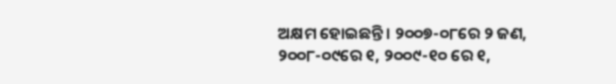ଅକ୍ଷମ ହୋଇଛନ୍ତି। ୨୦୦୭-୦୮ରେ ୨ ଜଣ, ୨୦୦୮-୦୯ରେ ୧, ୨୦୦୯-୧୦ ରେ ୧,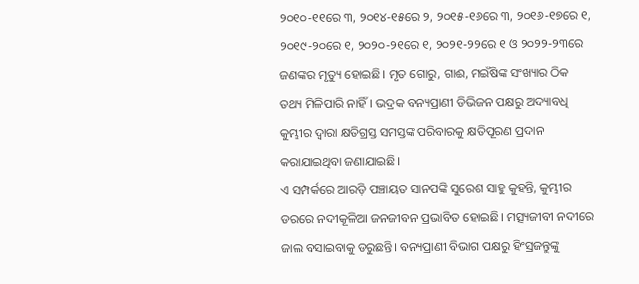୨୦୧୦-୧୧ରେ ୩, ୨୦୧୪-୧୫ରେ ୨, ୨୦୧୫-୧୬ରେ ୩, ୨୦୧୬-୧୭ରେ ୧, ୨୦୧୯-୨୦ରେ ୧, ୨୦୨୦-୨୧ରେ ୧, ୨୦୨୧-୨୨ରେ ୧ ଓ ୨୦୨୨-୨୩ରେ ଜଣଙ୍କର ମୃତ୍ୟୁ ହୋଇଛି। ମୃତ ଗୋରୁ, ଗାଈ, ମଇଁଷିଙ୍କ ସଂଖ୍ୟାର ଠିକ ତଥ୍ୟ ମିଳିପାରି ନାହିଁ। ଭଦ୍ରକ ବନ୍ୟପ୍ରାଣୀ ଡିଭିଜନ ପକ୍ଷରୁ ଅଦ୍ୟାବଧି କୁମ୍ଭୀର ଦ୍ୱାରା କ୍ଷତିଗ୍ରସ୍ତ ସମସ୍ତଙ୍କ ପରିବାରକୁ କ୍ଷତିପୂରଣ ପ୍ରଦାନ କରାଯାଇଥିବା ଜଣାଯାଇଛି।
ଏ ସମ୍ପର୍କରେ ଆରଡ଼ି ପଞ୍ଚାୟତ ସାନପଙ୍କି ସୁରେଶ ସାହୁ କୁହନ୍ତି, କୁମ୍ଭୀର ଡରରେ ନଦୀକୂଳିଆ ଜନଜୀବନ ପ୍ରଭାବିତ ହୋଇଛି। ମତ୍ସ୍ୟଜୀବୀ ନଦୀରେ ଜାଲ ବସାଇବାକୁ ଡରୁଛନ୍ତି। ବନ୍ୟପ୍ରାଣୀ ବିଭାଗ ପକ୍ଷରୁ ହିଂସ୍ରଜନ୍ତୁଙ୍କୁ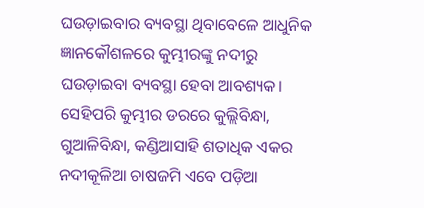ଘଉଡ଼ାଇବାର ବ୍ୟବସ୍ଥା ଥିବାବେଳେ ଆଧୁନିକ ଜ୍ଞାନକୌଶଳରେ କୁମ୍ଭୀରଙ୍କୁ ନଦୀରୁ ଘଉଡ଼ାଇବା ବ୍ୟବସ୍ଥା ହେବା ଆବଶ୍ୟକ। ସେହିପରି କୁମ୍ଭୀର ଡରରେ କୁଲ୍ଲିବିନ୍ଧା, ଗୁଆଳିବିନ୍ଧା, କଣ୍ଡିଆସାହି ଶତାଧିକ ଏକର ନଦୀକୂଳିଆ ଚାଷଜମି ଏବେ ପଡ଼ିଆ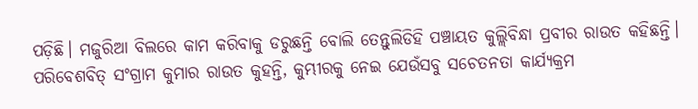ପଡ଼ିଛି। ମଜୁରିଆ ବିଲରେ କାମ କରିବାକୁ ଡରୁଛନ୍ତି ବୋଲି ତେନ୍ତୁଲିଡିହି ପଞ୍ଚାୟତ କୁଲ୍ଲିବିନ୍ଧା ପ୍ରବୀର ରାଉତ କହିଛନ୍ତି। ପରିବେଶବିତ୍‌ ସଂଗ୍ରାମ କୁମାର ରାଉତ କୁହନ୍ତି, କୁମ୍ଭୀରକୁ ନେଇ ଯେଉଁସବୁ ସଚେତନତା କାର୍ଯ୍ୟକ୍ରମ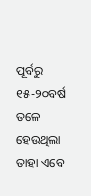ପୂର୍ବରୁ ୧୫-୨୦ବର୍ଷ ତଳେ ହେଉଥିଲା ତାହା ଏବେ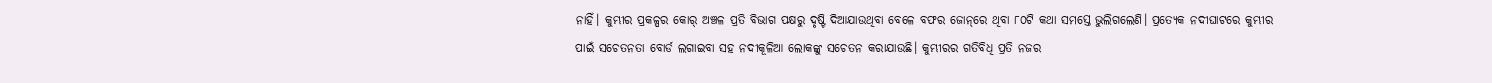ନାହିଁ। କୁମ୍ଭୀର ପ୍ରକଳ୍ପର କୋର୍‌ ଅଞ୍ଚଳ ପ୍ରତି ବିଭାଗ ପକ୍ଷରୁ ଦୃଷ୍ଟି ଦିଆଯାଉଥିବା ବେଳେ ବଫର ଜୋନ୍‌ରେ ଥିବା ୮୦ଟି କଥା ସମସ୍ତେ ଭୁଲିଗଲେଣି। ପ୍ରତ୍ୟେକ ନଦୀଘାଟରେ କୁମ୍ଭୀର ପାଇଁ ସଚେତନତା ବୋର୍ଡ ଲଗାଇବା ସହ ନଦୀକୂଳିଆ ଲୋକଙ୍କୁ ସଚେତନ କରାଯାଉଛି। କୁମ୍ଭୀରର ଗତିବିଧି ପ୍ରତି ନଜର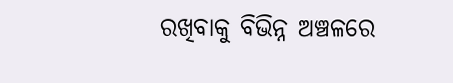ରଖିବାକୁ ବିଭିନ୍ନ ଅଞ୍ଚଳରେ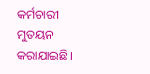କର୍ମଚାରୀ ମୁତୟନ କରାଯାଇଛି।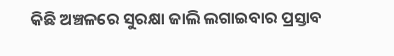କିଛି ଅଞ୍ଚଳରେ ସୁରକ୍ଷା ଜାଲି ଲଗାଇବାର ପ୍ରସ୍ତାବ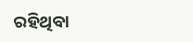ରହିଥିବା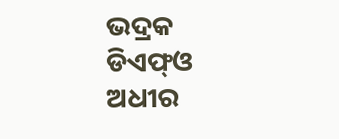ଭଦ୍ରକ ଡିଏଫ୍‌ଓ ଅଧୀର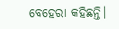ବେହେରା କହିଛନ୍ତି।